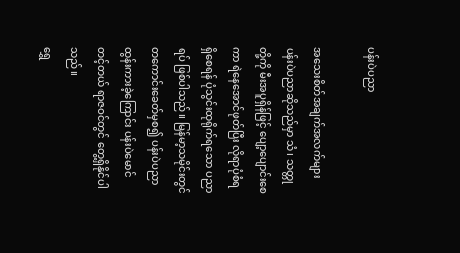ပန်းပဲပညာ

အသေးစိတ်အချက်အလက်များ
ပန်းပဲပညာဆိုသည်မှာ သံ၊ သတ္တုတို့ကို မီးအပူရှိန်ဖြင့် ပျော့ပျောင်းစေကာ ရဲနေအောင်ဖုတ်ပြီး လိုရာပုံစံရရှိစေရန် ပုံသွင်းထုရိုက်ရသော‌ ပညာရပ် ဖြစ်ပါသည်။ မြန်မာ့သမိုင်းတွင် တကောင်းခေတ်မှစ၍ ပန်းပဲပညာ ထွန်းကားခဲ့ကြောင်း ပန်းပဲမောင်တင့်တယ် ရာဇဝင်တွင် တွေ့ရှိနိုင်ပါသည်။
ရွှေ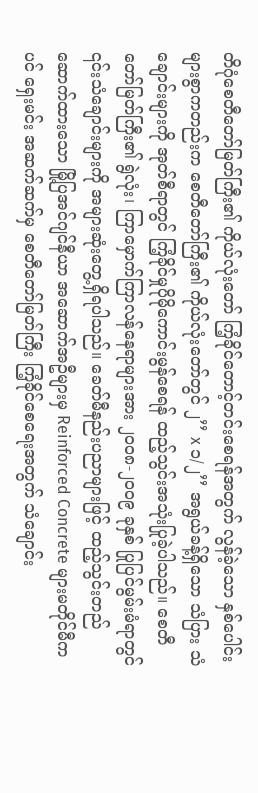တိဂုံစေတီတော်မြတ်ကြီး၏ ကိုယ်လုံးတော် ကြံ့ခိုင်တောင့်တင်းစေရန်အတွက် လွန်ခဲ့သော နှစ်ပေါင်းများစွာကတည်းက စေတီတော်ကြီး၏ ကိုယ်လုံးတော်တွင် ၂’’ x ၁/၂’’ အရွယ်ခန့်ရှိသော သံပြား သံချောင်းများကို အုတ်စီရာတွင် ကြံ့ခိုင်မှုပိုမိုကောင်းမွန်စေရန် ထည့်သွင်းအသုံးပြုခဲ့ပါသည်။ စေတီတော်မြတ်ကြီး၏ ရွဲလုံး၊ ကြာမှောက်ကြာလန်နေရာများအား ၂၀၀၈-၂၀၀၉ ခုနှစ် ပြုပြင်မွမ်းမံရာတွင် ၎င်းသံချောင်းများကို အများဆုံးတွေ့ရှိရပါသည်။ ခေတ်မီနည်းပညာများဖြင့် ထည့်သွင်းတည်ဆောက်ထားသော မြို့ပြအင်ဂျင်နီယာ အဆောက်အဦများမှ Reinforced Concrete များမတိုင်မီကပင် ရှေးမင်း အဆက်ဆက်မှ စေတီတော်မြတ်ကြီး ကြံ့ခိုင်စေရေးအတွက် သံချောင်း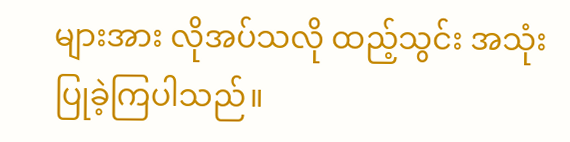များအား လိုအပ်သလို ထည့်သွင်း အသုံးပြုခဲ့ကြပါသည်။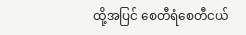ထို့အပြင် စေတီရံစေတီငယ်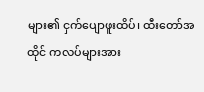များ၏ ငှက်ပျောဖူးထိပ်၊ ထီးတော်အထိုင် ကလပ်များအား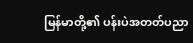မြန်မာတို့၏ ပန်းပဲအတတ်ပညာ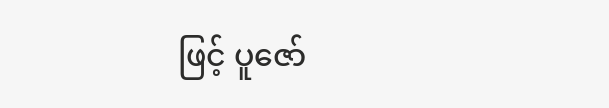ဖြင့် ပူဇော်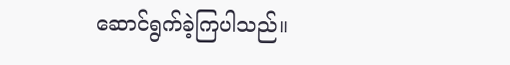ဆောင်ရွက်ခဲ့ကြပါသည်။